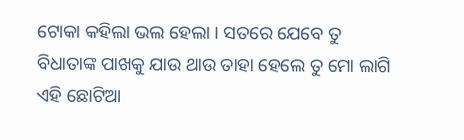ଟୋକା କହିଲା ଭଲ ହେଲା । ସତରେ ଯେବେ ତୁ ବିଧାତାଙ୍କ ପାଖକୁ ଯାଉ ଥାଉ ତାହା ହେଲେ ତୁ ମୋ ଲାଗି ଏହି ଛୋଟିଆ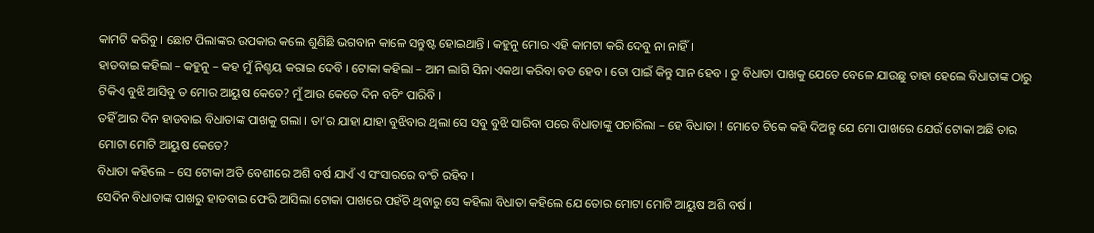କାମଟି କରିବୁ । ଛୋଟ ପିଲାଙ୍କର ଉପକାର କଲେ ଶୁଣିଛି ଭଗବାନ କାଳେ ସନ୍ତୁଷ୍ଟ ହୋଇଥାନ୍ତି । କହୁନୁ ମୋର ଏହି କାମଟା କରି ଦେବୁ ନା ନାହିଁ ।
ହାଡବାଇ କହିଲା – କହୁନୁ – କହ ମୁଁ ନିଶ୍ଚୟ କରାଇ ଦେବି । ଟୋକା କହିଲା – ଆମ ଲାଗି ସିନା ଏକଥା କରିବା ବଡ ହେବ । ତୋ ପାଇଁ କିନ୍ତୁ ସାନ ହେବ । ତୁ ବିଧାତା ପାଖକୁ ଯେତେ ବେଳେ ଯାଉଛୁ ତାହା ହେଲେ ବିଧାତାଙ୍କ ଠାରୁ ଟିକିଏ ବୁଝି ଆସିବୁ ତ ମୋର ଆୟୁଷ କେତେ? ମୁଁ ଆଉ କେତେ ଦିନ ବଚିଂ ପାରିବି ।
ତହିଁ ଆର ଦିନ ହାଡବାଇ ବିଧାତାଙ୍କ ପାଖକୁ ଗଲା । ତା’ର ଯାହା ଯାହା ବୁଝିବାର ଥିଲା ସେ ସବୁ ବୁଝି ସାରିବା ପରେ ବିଧାତାଙ୍କୁ ପଚାରିଲା – ହେ ବିଧାତା ! ମୋତେ ଟିକେ କହି ଦିଅନ୍ତୁ ଯେ ମୋ ପାଖରେ ଯେଉଁ ଟୋକା ଅଛି ତାର ମୋଟା ମୋଟି ଆୟୁଷ କେତେ?
ବିଧାତା କହିଲେ – ସେ ଟୋକା ଅତି ବେଶୀରେ ଅଶି ବର୍ଷ ଯାଏଁ ଏ ସଂସାରରେ ବଂଚି ରହିବ ।
ସେଦିନ ବିଧାତାଙ୍କ ପାଖରୁ ହାଡବାଇ ଫେରି ଆସିଲା ଟୋକା ପାଖରେ ପହଁଚି ଥିବାରୁ ସେ କହିଲା ବିଧାତା କହିଲେ ଯେ ତୋର ମୋଟା ମୋଟି ଆୟୁଷ ଅଶି ବର୍ଷ ।